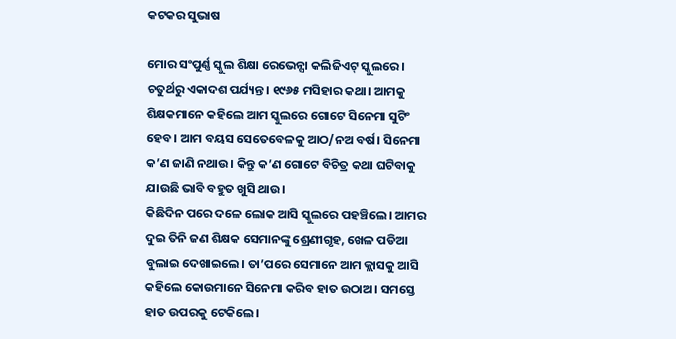କଟକର ସୁଭାଷ

ମୋର ସଂପୁର୍ଣ୍ଣ ସ୍କୁଲ ଶିକ୍ଷା ରେଭେନ୍ସା କଲିଜିଏଟ୍ ସ୍କୁଲରେ। ଚତୁର୍ଥରୁ ଏକାଦଶ ପର୍ଯ୍ୟନ୍ତ। ୧୯୬୫ ମସିହାର କଥା। ଆମକୁ ଶିକ୍ଷକମାନେ କହିଲେ ଆମ ସ୍କୁଲରେ ଗୋଟେ ସିନେମା ସୁଟିଂ ହେବ। ଆମ ବୟସ ସେତେବେଳକୁ ଆଠ/ନ‌ଅ ବର୍ଷ। ସିନେମା କ’ଣ ଜାଣି ନଥାଉ। କିନ୍ତୁ କ’ଣ ଗୋଟେ ବିଚିତ୍ର କଥା ଘଟିବାକୁ ଯାଉଛି ଭାବି ବହୁତ ଖୁସି ଥାଉ।
କିଛିଦିନ ପରେ ଦଳେ ଲୋକ ଆସି ସ୍କୁଲରେ ପହଞ୍ଚିଲେ। ଆମର ଦୁଇ ତିନି ଜଣ ଶିକ୍ଷକ ସେମାନଙ୍କୁ ଶ୍ରେଣୀଗୃହ, ଖେଳ ପଡିଆ ବୁଲାଇ ଦେଖାଇଲେ। ତା’ପରେ ସେମାନେ ଆମ କ୍ଲାସକୁ ଆସି କହିଲେ କୋଉମାନେ ସିନେମା କରିବ ହାତ ଉଠାଅ। ସମସ୍ତେ ହାତ ଉପରକୁ ଟେକିଲେ।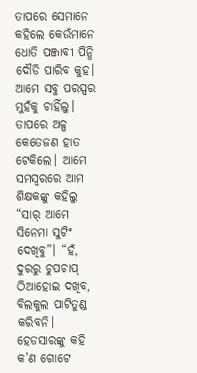ତାପରେ ସେମାନେ କହିଲେ କେଉଁମାନେ ଧୋତି ପଞ୍ଜାବୀ ପିନ୍ଧି ଦୌଡି ପାରିବ କୁହ। ଆମେ ସବୁ ପରସ୍ପର ମୁହଁକୁ ଚାହିଁଲୁ। ତାପରେ ଅଳ୍ପ କେତେଜଣ ହାତ ଟେକିଲେ। ଆମେ ସମସ୍ବରରେ ଆମ ଶିକ୍ଷକଙ୍କୁ କହିଲୁ “ସାର୍ ଆମେ ସିନେମା ସୁଟିଂ ଦେଖିବୁ”। “ହଁ, ଦୁରରୁ ଚୁପଚାପ୍ ଠିଆହୋଇ ଦଖିବ, ବିଲକୁଲ ପାଟିତୁଣ୍ଡ କରିବନି। ହେଡସାରଙ୍କୁ କହି କ’ଣ ଗୋଟେ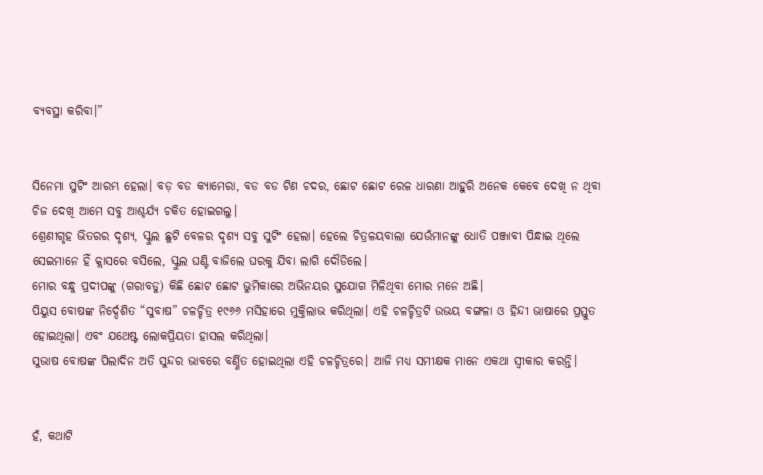ବ୍ୟବସ୍ଥା କରିବା।”


ସିନେମା ସୁଟିଂ ଆରମ୍ଭ ହେଲା। ବଡ଼ ବଡ କ୍ୟାମେରା, ବଡ ବଡ ଟିଣ ଚଦର, ଛୋଟ ଛୋଟ ରେଳ ଧାରଣା ଆହୁରି ଅନେକ କେବେ ଦେଖି ନ ଥିବା ଚିଜ ଦେଖି ଆମେ ସବୁ ଆଶ୍ଚର୍ଯ୍ୟ ଚକିତ ହୋଇଗଲୁ।
ଶ୍ରେଣୀଗୃହ ଭିତରର ଦୃଶ୍ୟ, ସ୍କୁଲ ଛୁଟି ବେଳର ଦୃଶ୍ୟ ସବୁ ସୁଟିଂ ହେଲା। ହେଲେ ଚିତ୍ରଳୟବାଲା ଯେଉଁମାନଙ୍କୁ ଧୋତି ପଞ୍ଜାବୀ ପିନ୍ଧାଇ ଥିଲେ ସେଇମାନେ ହିଁ କ୍ଲାସରେ ବସିଲେ, ସ୍କୁଲ ଘଣ୍ଟି ବାଜିଲେ ଘରକୁ ଯିବା ଲାଗି ଦୌଡିଲେ।
ମୋର ବନ୍ଧୁ ପ୍ରଦୀପଙ୍କୁ (ଗରାବଡୁ) କିଛି ଛୋଟ ଛୋଟ ଭୁମିକାରେ ଅଭିନୟର ସୁଯୋଗ ମିଳିଥିବା ମୋର ମନେ ଅଛି।
ପିୟୁସ ବୋଷଙ୍କ ନିର୍ଦ୍ଦେଶିତ “ସୁବାଷ” ଚଳଚ୍ଚିତ୍ର ୧୯୬୬ ମସିହାରେ ମୁକ୍ତିଲାଭ କରିଥିଲା। ଏହି ଚଳଚ୍ଚିତ୍ରଟି ଉଭୟ ବଙ୍ଗଳା ଓ ହିନ୍ଦୀ ଭାଷାରେ ପ୍ରସ୍ତୁତ ହୋଇଥିଲା। ଏବଂ ଯଥେଷ୍ଟ ଲୋକପ୍ରିୟତା ହାସଲ କରିଥିଲା।
ସୁଭାଷ ବୋଷଙ୍କ ପିଲାଦିନ ଅତି ସୁନ୍ଦର ଭାବରେ ବର୍ଣ୍ଣିତ ହୋଇଥିଲା ଏହି ଚଳଚ୍ଚିତ୍ରରେ। ଆଜି ମଧ୍ୟ ସମୀକ୍ଷକ ମାନେ ଏକଥା ସ୍ବୀକାର କରନ୍ତି।


ହଁ, କଥାଟି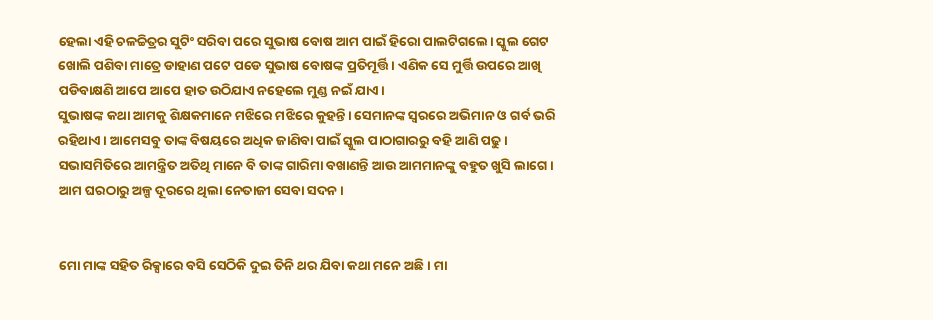ହେଲା ଏହି ଚଳଚ୍ଚିତ୍ରର ସୁଟିଂ ‌ସରିବା ପରେ ‌ସୁଭାଷ ବୋଷ ଆମ ପାଇଁ ହିରୋ ପାଲଟିଗଲେ। ସ୍କୁଲ ଗେଟ ଖୋଲି ପଶିବା ମାତ୍ରେ ଡାହାଣ ପଟେ ପଡେ ସୁଭାଷ ବୋଷଙ୍କ ପ୍ରତିମୂର୍ତ୍ତି। ଏଣିକ ସେ ମୁର୍ତ୍ତି ଉପରେ ଆଖି ପଡିବାକ୍ଷଣି ଆପେ ଆପେ ହାତ ଉଠିଯାଏ ନହେଲେ ମୁଣ୍ଡ ନ‌ଇଁ ଯାଏ।
ସୁଭାଷଙ୍କ କଥା ଆମକୁ ଶିକ୍ଷକମାନେ ମଝିରେ ମଝିରେ କୁହନ୍ତି। ସେମାନଙ୍କ ସ୍ବରରେ ଅଭିମାନ ଓ ଗର୍ବ ଭରି ରହିଥାଏ। ଆମେସବୁ ତାଙ୍କ ବିଷୟରେ ଅଧିକ ଜାଣିବା ପାଇଁ ସ୍କୁଲ ପାଠାଗାରରୁ ବହି ଆଣି ପଢୁ। ସଭାସମିତିରେ ଆମନ୍ତ୍ରିତ ଅତିଥି ମାନେ ବି ତାଙ୍କ ଗାରିମା ବଖାଣନ୍ତି ଆଉ ଆମମାନଙ୍କୁ ବହୁତ ଖୁସି ଲାଗେ।
ଆମ ଘରଠାରୁ ଅଳ୍ପ ଦୂରରେ ଥିଲା ନେତାଜୀ ସେବା‌ ସଦନ।


ମୋ ‌ମାଙ୍କ ସହିତ ରିକ୍ସାରେ ବସି ସେଠିକି ଦୁଇ ତିନି ଥର ଯିବା କଥା ମନେ ଅଛି। ମା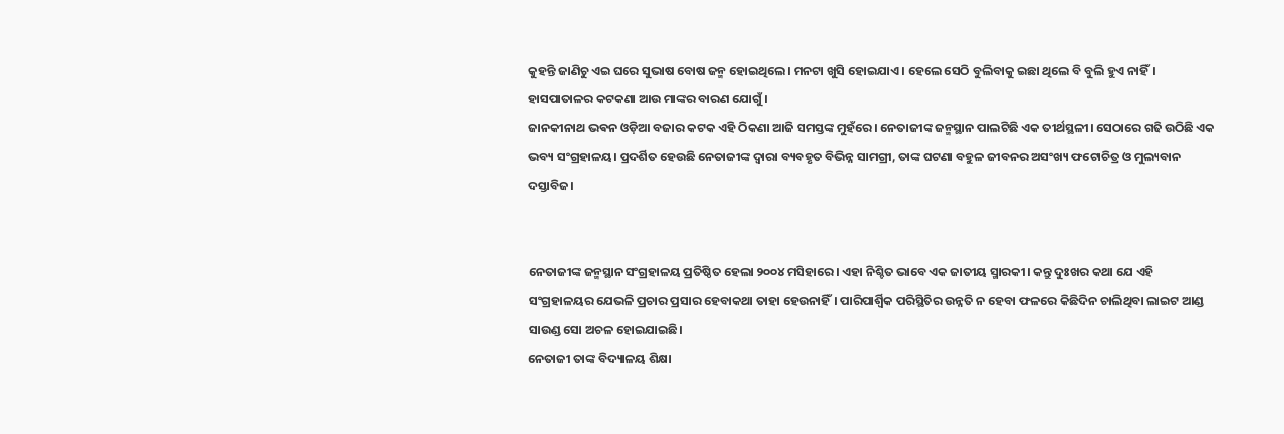କୁହନ୍ତି ଜାଣିଚୁ ଏଇ ଘରେ ସୁଭାଷ ବୋଷ ଜନ୍ମ ହୋଇଥିଲେ। ମନଟା ଖୁସି ‌ହୋଇଯାଏ। ହେଲେ ସେଠି ବୁଲିବାକୁ ଇଛା ଥିଲେ ବି ବୁଲି ହୁଏ ନାହିଁ। ହାସପାତାଳର କଟକଣା ଆଉ ମାଙ୍କର ବାରଣ ଯୋଗୁଁ।
ଜାନକୀନାଥ ଭଵନ ଓଡ଼ିଆ ବଜାର କଟକ ଏହି ଠିକଣା ଆଜି ସମସ୍ତଙ୍କ ମୁହଁରେ। ନେତାଜୀଙ୍କ ଜନ୍ମସ୍ଥାନ ପାଲଟିଛି ଏକ ତୀର୍ଥସ୍ଥଳୀ। ସେଠାରେ ଗଢି ଉଠିଛି ଏକ ଭବ୍ୟ ସଂଗ୍ରହାଳୟ। ପ୍ରଦର୍ଶିତ ହେଉଛି ନେତାଜୀଙ୍କ ଦ୍ବାରା ବ୍ୟବହୃତ ‍ବିଭିନ୍ନ ସାମଗ୍ରୀ, ତାଙ୍କ ଘଟଣା ବହୁଳ ଜୀବନର ଅସଂଖ୍ୟ ଫଟୋଚିତ୍ର ଓ‌ ମୁଲ୍ୟବାନ ଦସ୍ତାବିଜ।


ନେତାଜୀଙ୍କ ଜନ୍ମସ୍ଥାନ ସଂଗ୍ରହାଳୟ ପ୍ରତିଷ୍ଠିତ ହେଲା ୨୦୦୪ ମସିହାରେ। ଏହା ନିଶ୍ଚିତ ଭାବେ ଏକ ଜାତୀୟ ସ୍ମାରକୀ। କନ୍ତୁ ଦୁଃଖର କଥା ଯେ ଏହି ସଂଗ୍ରହାଳୟର ଯେଭଳି ପ୍ରଚାର ପ୍ରସାର ‌ହେବାକଥା ତାହା ହେଉନାହିଁ। ପାରିପାର୍ଶ୍ବିକ ପରିସ୍ଥିତିର ଉନ୍ନତି ନ ‌ହେବା ଫଳରେ କିଛିଦିନ ଚାଲିଥିବା ଲାଇଟ ଆଣ୍ଡ ସାଉଣ୍ଡ ସୋ ଅଚଳ ହୋଇଯାଇଛି।
ନେତାଜୀ ତାଙ୍କ ବିଦ୍ୟାଳୟ ଶିକ୍ଷା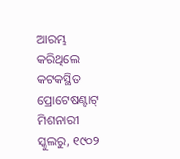ଆରମ୍ଭ କରିଥିଲେ କଟକସ୍ଥିତ ପ୍ରୋଟେଷଣ୍ଟାଟ୍ ମିଶନାରୀ ସ୍କୁଲରୁ, ୧୯୦୨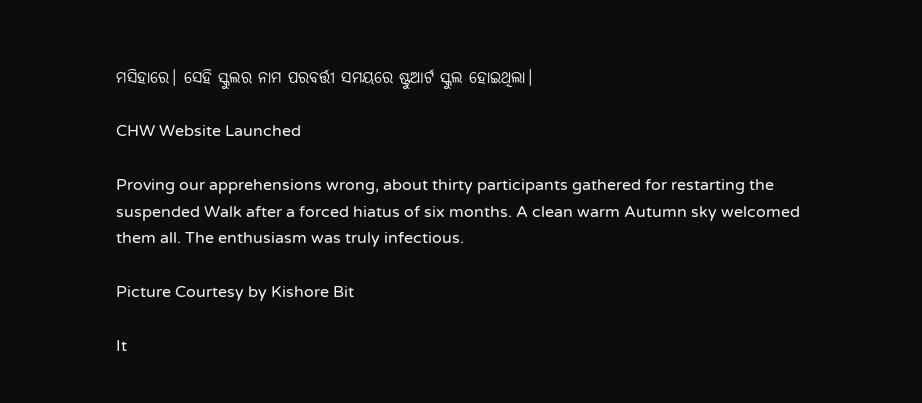ମସିହାରେ। ସେହି ସ୍କୁଲର ନାମ ପରବର୍ତ୍ତୀ ସମୟରେ ଷ୍ଟୁଆର୍ଟ ‌ସ୍କୁଲ ହୋଇଥିଲା।

CHW Website Launched

Proving our apprehensions wrong, about thirty participants gathered for restarting the suspended Walk after a forced hiatus of six months. A clean warm Autumn sky welcomed them all. The enthusiasm was truly infectious.

Picture Courtesy by Kishore Bit

It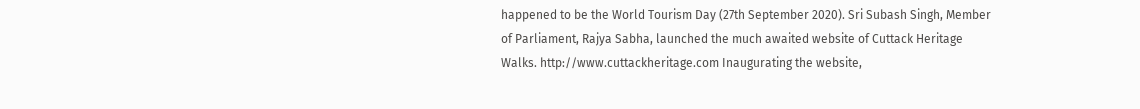happened to be the World Tourism Day (27th September 2020). Sri Subash Singh, Member of Parliament, Rajya Sabha, launched the much awaited website of Cuttack Heritage Walks. http://www.cuttackheritage.com Inaugurating the website,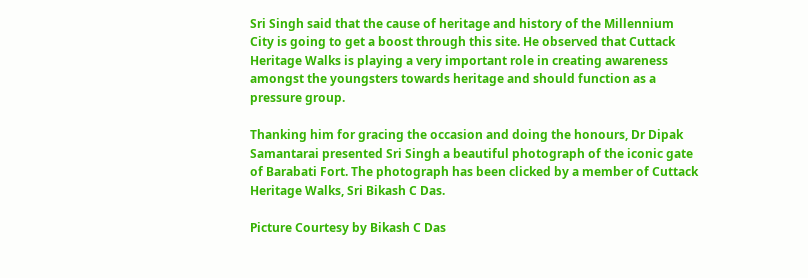Sri Singh said that the cause of heritage and history of the Millennium City is going to get a boost through this site. He observed that Cuttack Heritage Walks is playing a very important role in creating awareness amongst the youngsters towards heritage and should function as a pressure group.

Thanking him for gracing the occasion and doing the honours, Dr Dipak Samantarai presented Sri Singh a beautiful photograph of the iconic gate of Barabati Fort. The photograph has been clicked by a member of Cuttack Heritage Walks, Sri Bikash C Das.

Picture Courtesy by Bikash C Das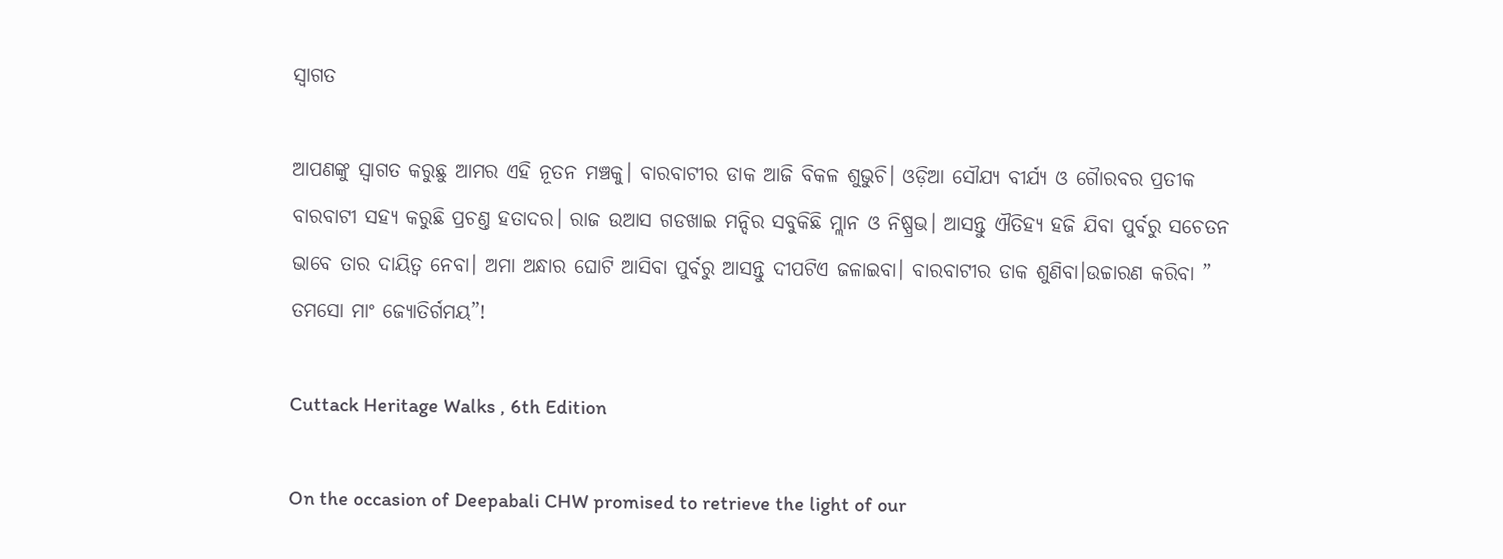ସ୍ଵାଗତ

ଆପଣଙ୍କୁ ସ୍ଵାଗତ କରୁଛୁ ଆମର ଏହି ନୂତନ ମଞ୍ଚକୁ। ବାରବାଟୀର ଡାକ ଆଜି ବିକଳ ଶୁଭୁଚି। ଓଡ଼ିଆ ସୌଯ୍ୟ ବୀର୍ଯ୍ୟ ଓ ଗୈାରବର ପ୍ରତୀକ ବାରବାଟୀ ସହ୍ୟ କରୁଛି ପ୍ରଚଣ୍ତ ‌ହତାଦର। ରାଜ ଉଆସ ଗଡଖାଇ ମନ୍ଦିର ସବୁକିଛି ମ୍ଲାନ ଓ ନିଷ୍ପ୍ରଭ। ଆସନ୍ତୁ ଐତିହ୍ୟ ହଜି ଯିବା ପୁର୍ବରୁ ସଚେତନ ଭାବେ ତାର ଦାୟିତ୍ବ ନେବା। ଅମା ଅନ୍ଧାର ଘୋଟି ଆସିବା ପୁର୍ବରୁ ଆସନ୍ତୁ ଦୀପଟିଏ ଜଳାଇବା। ବାରବାଟୀର ଡାକ ଶୁଣିବା।ଉଚ୍ଚାରଣ କରିବା ” ତମସୋ ମାଂ ଜ୍ୟୋତିର୍ଗମୟ”!

Cuttack Heritage Walks , 6th Edition

On the occasion of Deepabali CHW promised to retrieve the light of our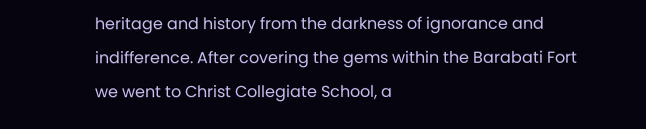heritage and history from the darkness of ignorance and indifference. After covering the gems within the Barabati Fort we went to Christ Collegiate School, a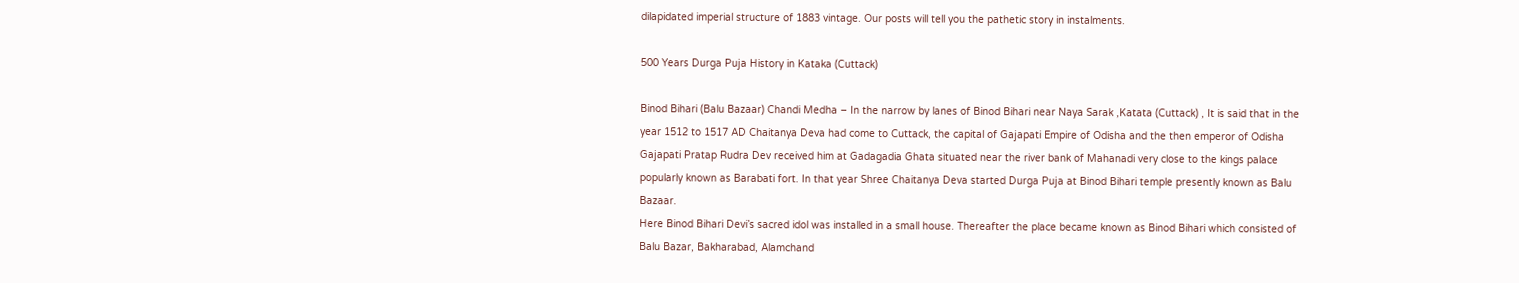dilapidated imperial structure of 1883 vintage. Our posts will tell you the pathetic story in instalments.

500 Years Durga Puja History in Kataka (Cuttack)

Binod Bihari (Balu Bazaar) Chandi Medha – In the narrow by lanes of Binod Bihari near Naya Sarak ,Katata (Cuttack) , It is said that in the year 1512 to 1517 AD Chaitanya Deva had come to Cuttack, the capital of Gajapati Empire of Odisha and the then emperor of Odisha Gajapati Pratap Rudra Dev received him at Gadagadia Ghata situated near the river bank of Mahanadi very close to the kings palace popularly known as Barabati fort. In that year Shree Chaitanya Deva started Durga Puja at Binod Bihari temple presently known as Balu Bazaar.
Here Binod Bihari Devi’s sacred idol was installed in a small house. Thereafter the place became known as Binod Bihari which consisted of Balu Bazar, Bakharabad, Alamchand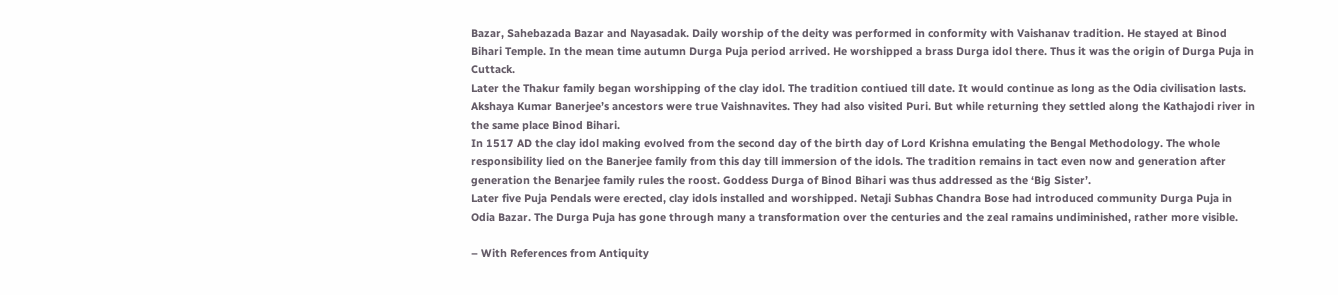Bazar, Sahebazada Bazar and Nayasadak. Daily worship of the deity was performed in conformity with Vaishanav tradition. He stayed at Binod Bihari Temple. In the mean time autumn Durga Puja period arrived. He worshipped a brass Durga idol there. Thus it was the origin of Durga Puja in Cuttack.
Later the Thakur family began worshipping of the clay idol. The tradition contiued till date. It would continue as long as the Odia civilisation lasts. Akshaya Kumar Banerjee’s ancestors were true Vaishnavites. They had also visited Puri. But while returning they settled along the Kathajodi river in the same place Binod Bihari.
In 1517 AD the clay idol making evolved from the second day of the birth day of Lord Krishna emulating the Bengal Methodology. The whole responsibility lied on the Banerjee family from this day till immersion of the idols. The tradition remains in tact even now and generation after generation the Benarjee family rules the roost. Goddess Durga of Binod Bihari was thus addressed as the ‘Big Sister’.
Later five Puja Pendals were erected, clay idols installed and worshipped. Netaji Subhas Chandra Bose had introduced community Durga Puja in Odia Bazar. The Durga Puja has gone through many a transformation over the centuries and the zeal ramains undiminished, rather more visible.

– With References from Antiquity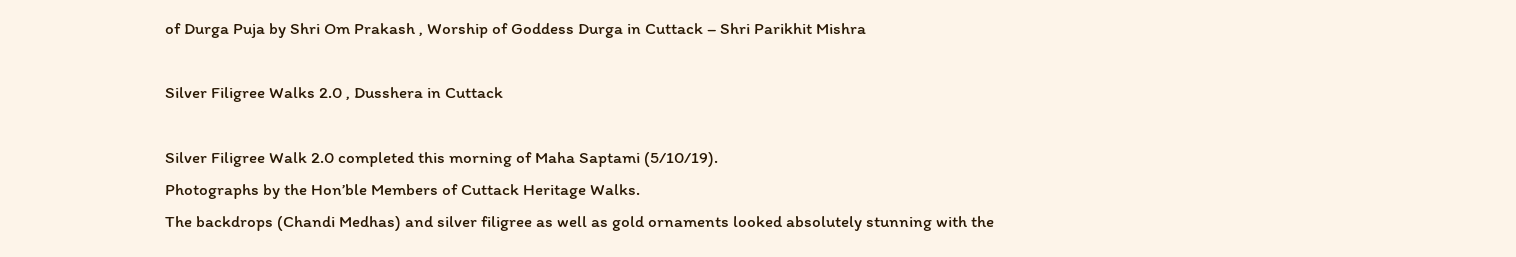of Durga Puja by Shri Om Prakash , Worship of Goddess Durga in Cuttack – Shri Parikhit Mishra

Silver Filigree Walks 2.0 , Dusshera in Cuttack

Silver Filigree Walk 2.0 completed this morning of Maha Saptami (5/10/19).
Photographs by the Hon’ble Members of Cuttack Heritage Walks.
The backdrops (Chandi Medhas) and silver filigree as well as gold ornaments looked absolutely stunning with the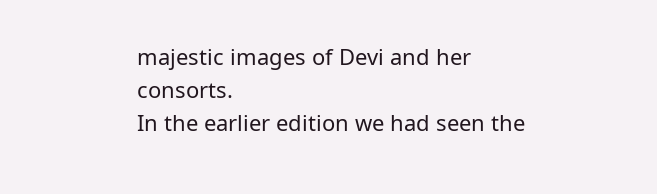majestic images of Devi and her consorts.
In the earlier edition we had seen the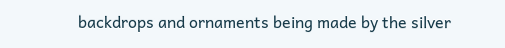backdrops and ornaments being made by the silver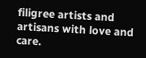filigree artists and artisans with love and care.